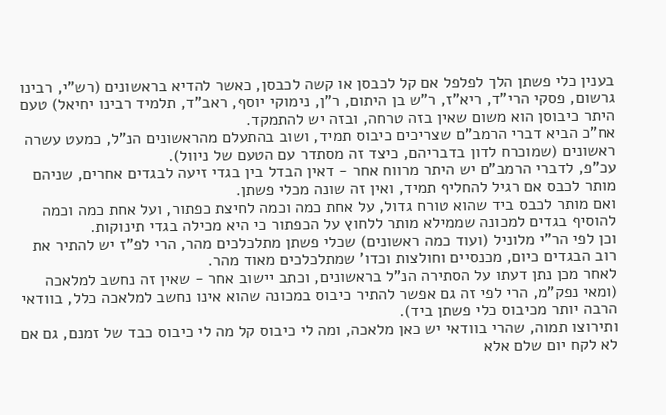בענין כלי פשתן הלך לפלפל אם קל לכבסן או קשה לכבסן, כאשר להדיא בראשונים (רש"י, רבינו גרשום, פסקי הרי"ד, ריא"ז, ר"ש בן היתום, ר"ן, נימוקי יוסף, ראב"ד, תלמיד רבינו יחיאל) טעם היתר כיבוסן הוא משום שאין בזה טרחה, ובזה יש להתמקד.
אח"כ הביא דברי הרמב"ם שצריכים כיבוס תמיד, ושוב בהתעלם מהראשונים הנ"ל, כמעט עשרה ראשונים (שמוכרח לדון בדבריהם, כיצד זה מסתדר עם הטעם של ניוול).
עכ"פ, לדברי הרמב"ם יש היתר מרווח אחר - דאין הבדל בין בגדי זיעה לבגדים אחרים, שניהם מותר לכבס אם רגיל להחליף תמיד, ואין זה שונה מכלי פשתן.
ואם מותר לכבס ביד שהוא טורח גדול, על אחת כמה וכמה לחיצת כפתור, ועל אחת כמה וכמה להוסיף בגדים למכונה שממילא מותר ללחוץ על הכפתור כי היא מכילה בגדי תינוקות.
וכן לפי הר"י מלוניל (ועוד כמה ראשונים) שכלי פשתן מתלכלכים מהר, הרי לפ"ז יש להתיר את רוב הבגדים כיום, מכנסיים וחולצות וכדו' שמתלכלכים מאוד מהר.
לאחר מכן נתן דעתו על הסתירה הנ"ל בראשונים, וכתב יישוב אחר - שאין זה נחשב למלאכה (ומאי נפק"מ, הרי לפי זה גם אפשר להתיר כיבוס במכונה שהוא אינו נחשב למלאכה כלל, בוודאי הרבה יותר מכיבוס כלי פשתן ביד).
ותירוצו תמוה, שהרי בוודאי יש כאן מלאכה, ומה לי כיבוס קל מה לי כיבוס כבד של זמנם, גם אם לא לקח יום שלם אלא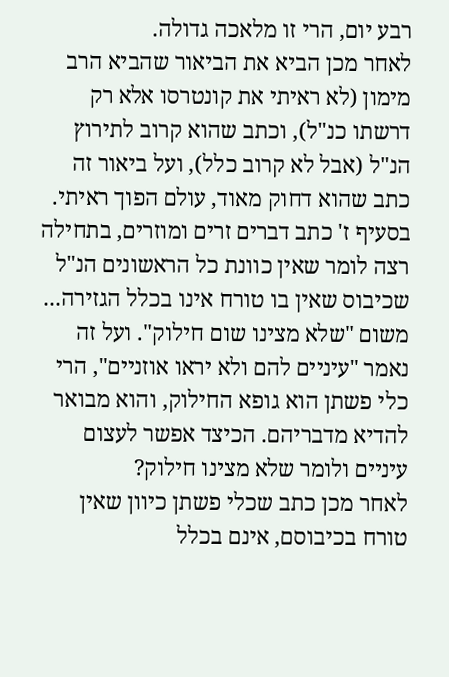רבע יום, הרי זו מלאכה גדולה.
לאחר מכן הביא את הביאור שהביא הרב מימון (לא ראיתי את קונטרסו אלא רק דרשתו כנ"ל), וכתב שהוא קרוב לתירוץ הנ"ל (אבל לא קרוב כלל), ועל ביאור זה כתב שהוא דחוק מאוד, עולם הפוך ראיתי.
בסעיף ז' כתב דברים זרים ומוזרים, בתחילה רצה לומר שאין כוונת כל הראשונים הנ"ל שכיבוס שאין בו טורח אינו בכלל הגזירה... משום "שלא מצינו שום חילוק". ועל זה נאמר "עיניים להם ולא יראו אוזניים", הרי כלי פשתן הוא גופא החילוק, והוא מבואר להדיא מדבריהם. הכיצד אפשר לעצום עיניים ולומר שלא מצינו חילוק?
לאחר מכן כתב שכלי פשתן כיוון שאין טורח בכיבוסם, אינם בכלל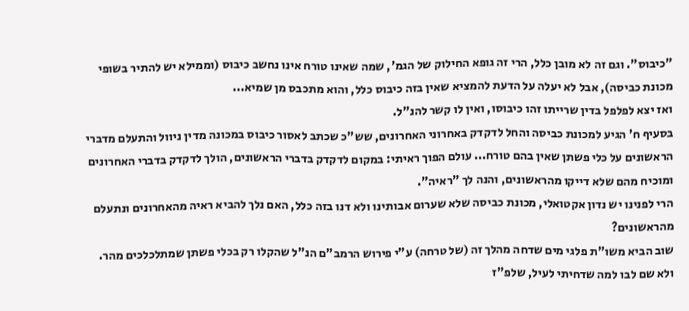"כיבוס". וגם זה לא מובן כלל, הרי זה גופא החילוק של הגמ', שמה שאינו טורח אינו נחשב כיבוס (וממילא יש להתיר בשופי מכונת כביסה), אבל לא יעלה על הדעת להמציא שאין בזה כיבוס כלל, והוא מתכבס מן שמיא...
ואז יצא לפלפל בדין שרייתו זהו כיבוסו, ואין לו קשר להנ"ל.
בסעיף ח' הגיע למכונת כביסה והחל לדקדק באחרוני האחרונים, שש"כ שכתב לאסור כיבוס במכונה מדין ניוול והתעלם מדברי הראשונים על כלי פשתן שאין בהם טורח... עולם הפוך ראיתי: במקום לדקדק בדברי הראשונים, הולך לדקדק בדברי האחרונים ומוכיח מהם שלא דייקו מהראשונים, והנה לך "ראיה".
הרי לפנינו יש נדון אקטואלי, מכונת כביסה שלא שערום אבותינו ולא דנו בזה כלל, האם נלך להביא ראיה מהאחרונים ונתעלם מהראשונים?
שוב הביא משו"ת פלגי מים שדחה מהלך זה (של טרחה) ע"י פירוש הרמב"ם הנ"ל שהקלו רק בכלי פשתן שמתלכלכים מהר. ולא שם לבו למה שדחיתי לעיל, שלפ"ז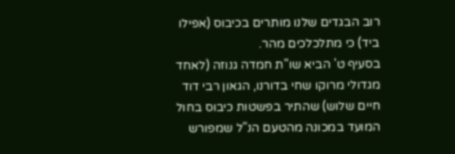רוב הבגדים שלנו מותרים בכיבוס (אפילו ביד) כי מתלכלכים מהר.
בסעיף ט' הביא שו"ת חמדה גנוזה (לאחד מגדולי מרוקו שחי בדורנו, הגאון רבי דוד חיים שלוש) שהתיר בפשטות כיבוס בחול המועד במכונה מהטעם הנ"ל שמפורש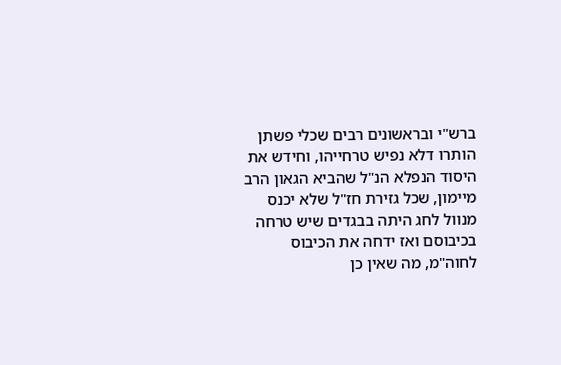ברש"י ובראשונים רבים שכלי פשתן הותרו דלא נפיש טרחייהו, וחידש את היסוד הנפלא הנ"ל שהביא הגאון הרב מיימון, שכל גזירת חז"ל שלא יכנס מנוול לחג היתה בבגדים שיש טרחה בכיבוסם ואז ידחה את הכיבוס לחוה"מ, מה שאין כן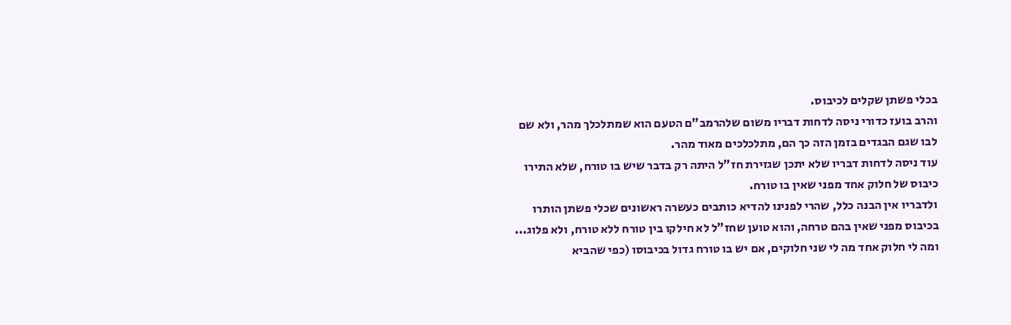בכלי פשתן שקלים לכיבוס.
והרב בועז כדורי ניסה לדחות דבריו משום שלהרמב"ם הטעם הוא שמתלכלך מהר, ולא שם לבו שגם הבגדים בזמן הזה כך הם, מתלכלכים מאוד מהר.
עוד ניסה לדחות דבריו שלא יתכן שגזירת חז"ל היתה רק בדבר שיש בו טורח, שלא התירו כיבוס של חלוק אחד מפני שאין בו טורח.
ולדבריו אין הבנה כלל, שהרי לפנינו להדיא כותבים כעשרה ראשונים שכלי פשתן הותרו בכיבוס מפני שאין בהם טרחה, והוא טוען שחז"ל לא חילקו בין טורח ללא טורח, ולא פלוג...
ומה לי חלוק אחד מה לי שני חלוקים, אם יש בו טורח גדול בכיבוסו (כפי שהביא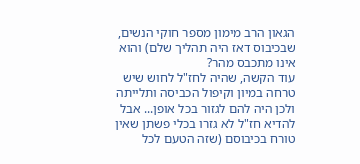הגאון הרב מימון מספר חוקי הנשים, שבכיבוס דאז היה תהליך שלם) והוא אינו מתכבס מהר?
עוד הקשה, שהיה לחז"ל לחוש שיש טרחה במיון וקיפול הכביסה ותלייתה ולכן היה להם לגזור בכל אופן... אבל להדיא חז"ל לא גזרו בכלי פשתן שאין טורח בכיבוסם (שזה הטעם לכל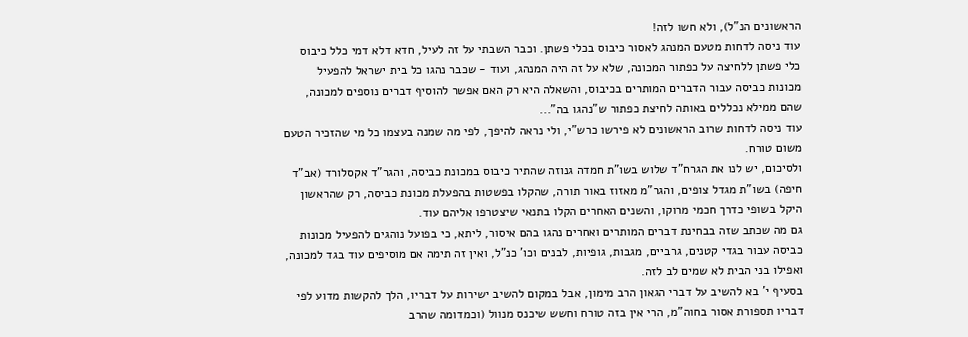הראשונים הנ"ל), ולא חשו לזה!
עוד ניסה לדחות מטעם המנהג לאסור כיבוס בכלי פשתן. וכבר השבתי על זה לעיל, חדא דלא דמי כלל כיבוס כלי פשתן ללחיצה על כפתור המכונה, שלא על זה היה המנהג, ועוד - שכבר נהגו כל בית ישראל להפעיל מכונות כביסה עבור הדברים המותרים בכיבוס, והשאלה היא רק האם אפשר להוסיף דברים נוספים למכונה, שהם ממילא נכללים באותה לחיצת כפתור ש"נהגו בה"...
עוד ניסה לדחות שרוב הראשונים לא פירשו כרש"י, ולי נראה להיפך, לפי מה שמנה בעצמו כל מי שהזכיר הטעם משום טורח.
ולסיכום, יש לנו את הגרח"ד שלוש בשו"ת חמדה גנוזה שהתיר כיבוס במכונת כביסה, והגר"ד אקסלורד (אב"ד חיפה) בשו"ת מגדל צופים, והגר"מ מאזוז באור תורה, שהקלו בפשטות בהפעלת מכונת כביסה, רק שהראשון היקל בשופי כדרך חכמי מרוקו, והשנים האחרים הקלו בתנאי שיצטרפו אליהם עוד.
גם מה שכתב שזה בבחינת דברים המותרים ואחרים נהגו בהם איסור, ליתא, כי בפועל נוהגים להפעיל מכונות כביסה עבור בגדי קטנים, גרביים, מגבות, גופיות, לבנים וכו' כנ"ל, ואין זה תימה אם מוסיפים עוד בגד למכונה, ואפילו בני הבית לא שמים לב לזה.
בסעיף י' בא להשיב על דברי הגאון הרב מימון, אבל במקום להשיב ישירות על דבריו, הלך להקשות מדוע לפי דבריו תספורת אסור בחוה"מ, הרי אין בזה טורח וחשש שיכנס מנוול (וכמדומה שהרב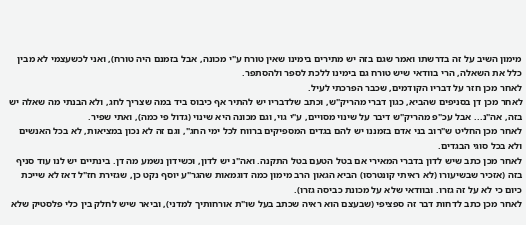מימון השיב על זה בדרשתו ואמר שגם בזה יש מתירים בימינו שאין טורח ע"י מכונה, אבל בזמנם היה טורח), ואני לכשעצמי לא מבין כלל את השאלה, הרי בוודאי שיש טורח גם בימינו ללכת לספר ולהסתפר.
לאחר מכן חזר על דבריו הקודמים, שכבר הפרכתי לעיל.
לאחר מכן דן בסניפים שהביא, כגון דברי מהריק"ש, וכתב שלדבריו יש להתיר אף כיבוס ביד במה שצריך לחג, ולא הבנתי מה שאלה יש בזה, אה"נ... אבל עכ"פ מהריק"ש דיבר על שינוי מסויים, ע"י גוי, וגם מכונה היא שינוי (גדול פי כמה), ואתי שפיר.
לאחר מכן החליט ש"רוב בני אדם בזמננו יש להם בגדים המספיקים ברווח לכל ימי החג", וגם זה לא נכון במציאות, לא בכל האנשים ולא בכל סוגי הבגדים.
לאחר מכן כתב שיש לדון בדברי המאירי אם בטל הטעם בטל התקנה. ואה"נ יש לדון, וכשידון נשמע מה דן. בינתיים יש לנו עוד סניף בזה (אזכיר שבשיעורו (לא ראיתי קונטרסו) הביא הגאון הרב מימון כמה דוגמאות שהגר"ע יוסף נקט כן, שגזירת חז"ל דאז לא שייכת כיום כי לא על זה גזרו. ובוודאי שלא על מכונת כביסה גזרו).
לאחר מכן כתב לדחות דבר זה ספציפי (שבעצם הוא ראיה שכתב בעל שו"ת אורחותיך למדני), וביאר שיש לחלק בין כלי פלסטיק שלא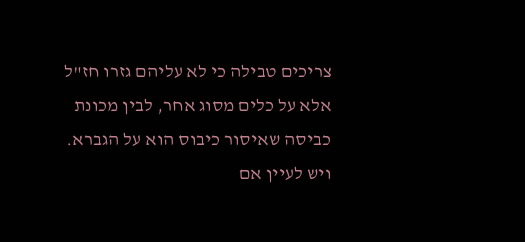צריכים טבילה כי לא עליהם גזרו חז"ל אלא על כלים מסוג אחר, לבין מכונת כביסה שאיסור כיבוס הוא על הגברא.
ויש לעיין אם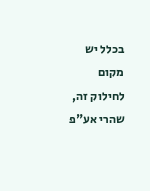בכלל יש מקום לחילוק זה, שהרי אע"פ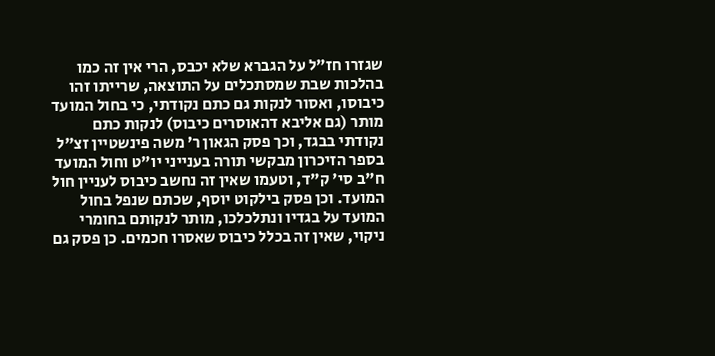שגזרו חז"ל על הגברא שלא יכבס, הרי אין זה כמו בהלכות שבת שמסתכלים על התוצאה, שרייתו זהו כיבוסו, ואסור לנקות גם כתם נקודתי, כי בחול המועד מותר (גם אליבא דהאוסרים כיבוס) לנקות כתם נקודתי בבגד, וכך פסק הגאון ר’ משה פינשטיין זצ"ל בספר הזיכרון מבקשי תורה בענייני יו"ט וחול המועד ח"ב סי' ק"ד, וטעמו שאין זה נחשב כיבוס לעניין חול המועד. וכן פסק בילקוט יוסף, שכתם שנפל בחול המועד על בגדיו ונתלכלכו, מותר לנקותם בחומרי ניקוי, שאין זה בכלל כיבוס שאסרו חכמים. כן פסק גם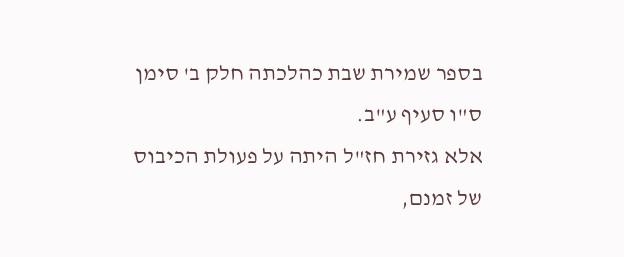בספר שמירת שבת כהלכתה חלק ב' סימן ס"ו סעיף ע"ב.
אלא גזירת חז"ל היתה על פעולת הכיבוס של זמנם,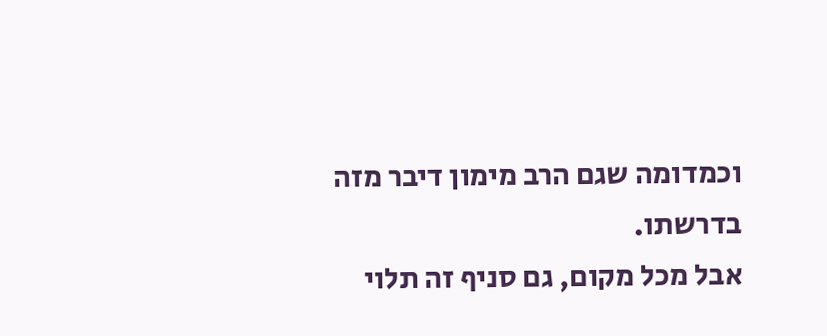וכמדומה שגם הרב מימון דיבר מזה בדרשתו.
אבל מכל מקום, גם סניף זה תלוי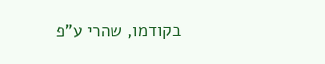בקודמו, שהרי ע"פ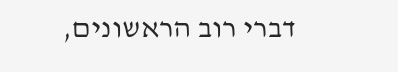דברי רוב הראשונים,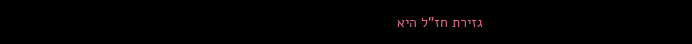גזירת חז"ל היא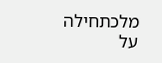מלכתחילה על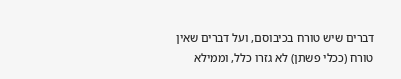דברים שיש טורח בכיבוסם, ועל דברים שאין טורח (ככלי פשתן) לא גזרו כלל, וממילא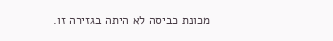מכונת כביסה לא היתה בגזירה זו.